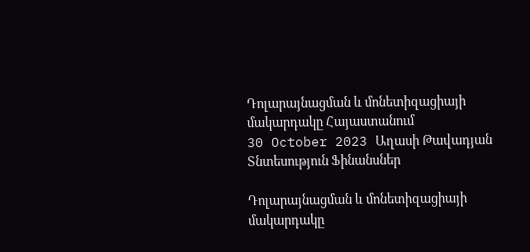Դոլարայնացման և մոնետիզացիայի մակարդակը Հայաստանում
30 October 2023 Աղասի Թավադյան
Տնտեսություն Ֆինանսներ

Դոլարայնացման և մոնետիզացիայի մակարդակը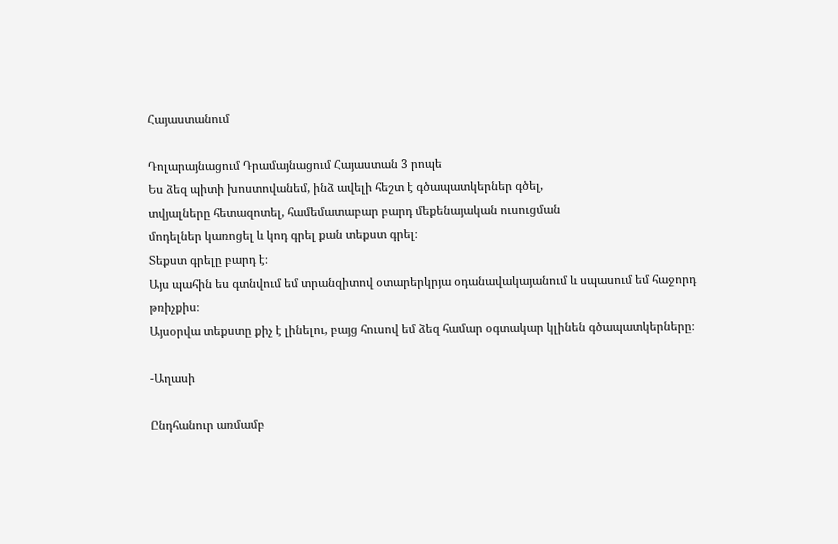Հայաստանում

Դոլարայնացում Դրամայնացում Հայաստան 3 րոպե
Ես ձեզ պիտի խոստովանեմ, ինձ ավելի հեշտ է գծապատկերներ գծել,
տվյալները հետազոտել, համեմատաբար բարդ մեքենայական ուսուցման
մոդելներ կառոցել և կոդ գրել քան տեքստ գրել։
Տեքստ գրելը բարդ է։
Այս պահին ես գտնվում եմ տրանզիտով օտարերկրյա օդանավակայանում և սպասում եմ հաջորդ թռիչքիս։
Այսօրվա տեքստը քիչ է լինելու, բայց հուսով եմ ձեզ համար օգտակար կլինեն գծապատկերները։

-Աղասի

Ընդհանուր առմամբ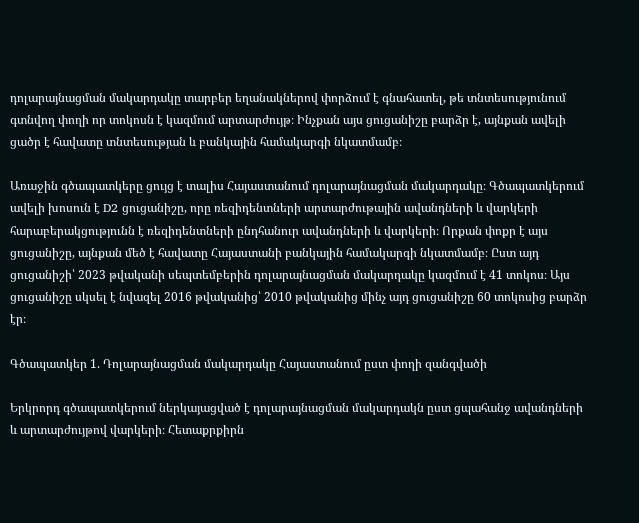դոլարայնացման մակարդակը տարբեր եղանակներով փորձում է գնահատել, թե տնտեսությունում գտնվող փողի որ տոկոսն է կազմում արտարժույթ։ Ինչքան այս ցուցանիշը բարձր է, այնքան ավելի ցածր է հավատը տնտեսության և բանկային համակարգի նկատմամբ։

Առաջին գծապատկերը ցույց է տալիս Հայաստանում դոլարայնացման մակարդակը։ Գծապատկերում ավելի խոսուն է D2 ցուցանիշը, որը ռեզիդենտների արտարժութային ավանդների և վարկերի հարաբերակցությունն է ռեզիդենտների ընդհանուր ավանդների և վարկերի։ Որքան փոքր է այս ցուցանիշը, այնքան մեծ է հավատը Հայաստանի բանկային համակարգի նկատմամբ։ Ըստ այդ ցուցանիշի՝ 2023 թվականի սեպտեմբերին դոլարայնացման մակարդակը կազմում է 41 տոկոս։ Այս ցուցանիշը սկսել է նվազել 2016 թվականից՝ 2010 թվականից մինչ այդ ցուցանիշը 60 տոկոսից բարձր էր։

Գծապատկեր 1. Դոլարայնացման մակարդակը Հայաստանում ըստ փողի զանգվածի

Երկրորդ գծապատկերում ներկայացված է դոլարայնացման մակարդակն ըստ ցպահանջ ավանդների և արտարժույթով վարկերի։ Հետաքրքիրն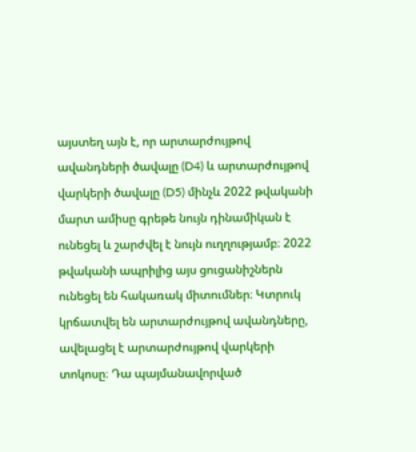այստեղ այն է, որ արտարժույթով ավանդների ծավալը (D4) և արտարժույթով վարկերի ծավալը (D5) մինչև 2022 թվականի մարտ ամիսը գրեթե նույն դինամիկան է ունեցել և շարժվել է նույն ուղղությամբ։ 2022 թվականի ապրիլից այս ցուցանիշներն ունեցել են հակառակ միտումներ։ Կտրուկ կրճատվել են արտարժույթով ավանդները, ավելացել է արտարժույթով վարկերի տոկոսը։ Դա պայմանավորված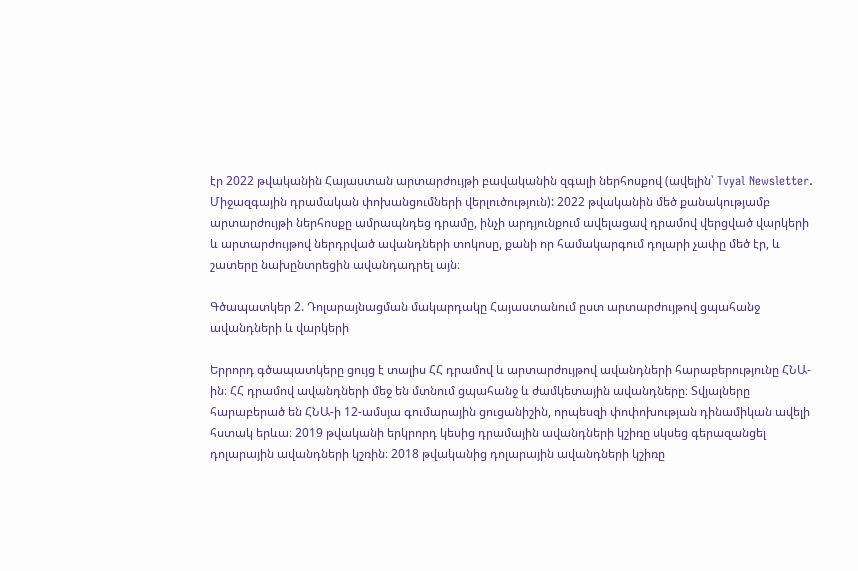էր 2022 թվականին Հայաստան արտարժույթի բավականին զգալի ներհոսքով (ավելին՝ Tvyal Newsletter. Միջազգային դրամական փոխանցումների վերլուծություն): 2022 թվականին մեծ քանակությամբ արտարժույթի ներհոսքը ամրապնդեց դրամը, ինչի արդյունքում ավելացավ դրամով վերցված վարկերի և արտարժույթով ներդրված ավանդների տոկոսը, քանի որ համակարգում դոլարի չափը մեծ էր, և շատերը նախընտրեցին ավանդադրել այն։

Գծապատկեր 2. Դոլարայնացման մակարդակը Հայաստանում ըստ արտարժույթով ցպահանջ ավանդների և վարկերի

Երրորդ գծապատկերը ցույց է տալիս ՀՀ դրամով և արտարժույթով ավանդների հարաբերությունը ՀՆԱ-ին։ ՀՀ դրամով ավանդների մեջ են մտնում ցպահանջ և ժամկետային ավանդները։ Տվյալները հարաբերած են ՀՆԱ-ի 12-ամսյա գումարային ցուցանիշին, որպեսզի փոփոխության դինամիկան ավելի հստակ երևա։ 2019 թվականի երկրորդ կեսից դրամային ավանդների կշիռը սկսեց գերազանցել դոլարային ավանդների կշռին։ 2018 թվականից դոլարային ավանդների կշիռը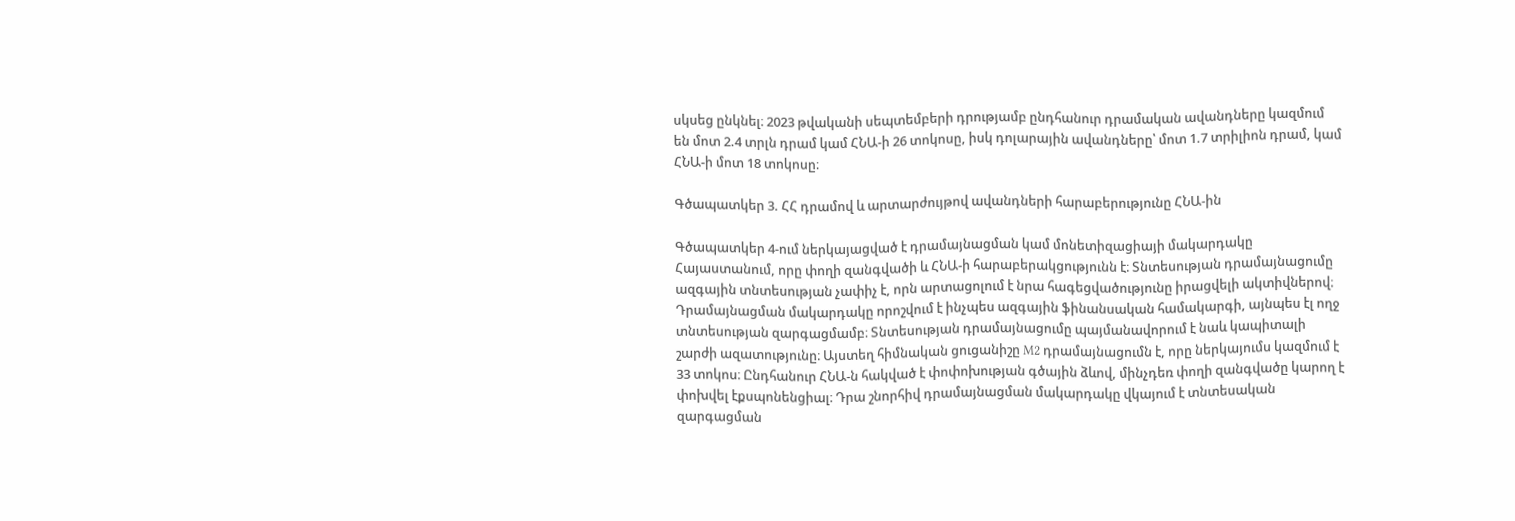սկսեց ընկնել։ 2023 թվականի սեպտեմբերի դրությամբ ընդհանուր դրամական ավանդները կազմում են մոտ 2.4 տրլն դրամ կամ ՀՆԱ-ի 26 տոկոսը, իսկ դոլարային ավանդները՝ մոտ 1.7 տրիլիոն դրամ, կամ ՀՆԱ-ի մոտ 18 տոկոսը։

Գծապատկեր 3. ՀՀ դրամով և արտարժույթով ավանդների հարաբերությունը ՀՆԱ-ին

Գծապատկեր 4-ում ներկայացված է դրամայնացման կամ մոնետիզացիայի մակարդակը Հայաստանում, որը փողի զանգվածի և ՀՆԱ-ի հարաբերակցությունն է։ Տնտեսության դրամայնացումը ազգային տնտեսության չափիչ է, որն արտացոլում է նրա հագեցվածությունը իրացվելի ակտիվներով։ Դրամայնացման մակարդակը որոշվում է ինչպես ազգային ֆինանսական համակարգի, այնպես էլ ողջ տնտեսության զարգացմամբ։ Տնտեսության դրամայնացումը պայմանավորում է նաև կապիտալի շարժի ազատությունը։ Այստեղ հիմնական ցուցանիշը M2 դրամայնացումն է, որը ներկայումս կազմում է 33 տոկոս։ Ընդհանուր ՀՆԱ-ն հակված է փոփոխության գծային ձևով, մինչդեռ փողի զանգվածը կարող է փոխվել էքսպոնենցիալ։ Դրա շնորհիվ դրամայնացման մակարդակը վկայում է տնտեսական զարգացման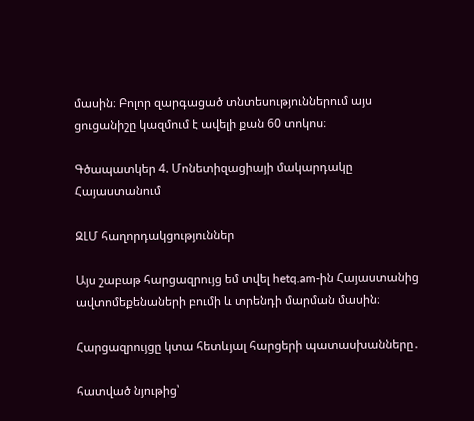մասին։ Բոլոր զարգացած տնտեսություններում այս ցուցանիշը կազմում է ավելի քան 60 տոկոս։

Գծապատկեր 4. Մոնետիզացիայի մակարդակը Հայաստանում

ԶԼՄ հաղորդակցություններ

Այս շաբաթ հարցազրույց եմ տվել hetq.am-ին Հայաստանից ավտոմեքենաների բումի և տրենդի մարման մասին։

Հարցազրույցը կտա հետևյալ հարցերի պատասխանները․

հատված նյութից՝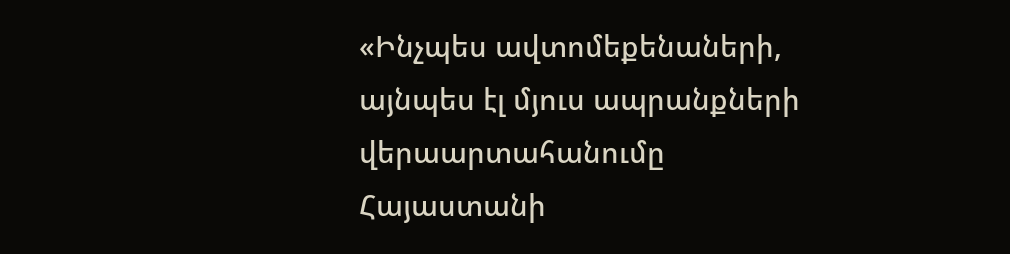«Ինչպես ավտոմեքենաների, այնպես էլ մյուս ապրանքների վերաարտահանումը
Հայաստանի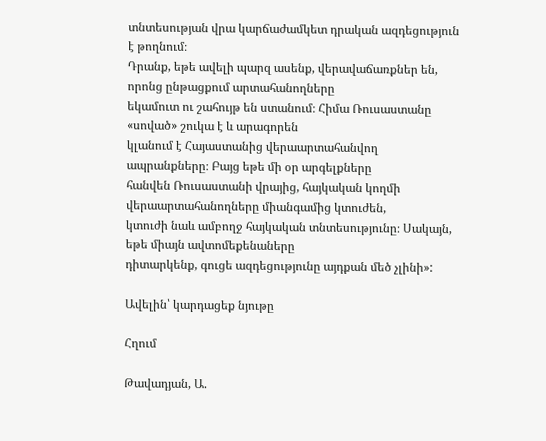տնտեսության վրա կարճաժամկետ դրական ազդեցություն է թողնում։
Դրանք, եթե ավելի պարզ ասենք, վերավաճառքներ են, որոնց ընթացքում արտահանողները
եկամուտ ու շահույթ են ստանում։ Հիմա Ռուսաստանը «սոված» շուկա է և արագորեն
կլանում է Հայաստանից վերաարտահանվող ապրանքները։ Բայց եթե մի օր արգելքները
հանվեն Ռուսաստանի վրայից, հայկական կողմի վերաարտահանողները միանգամից կտուժեն,
կտուժի նաև ամբողջ հայկական տնտեսությունը։ Սակայն, եթե միայն ավտոմեքենաները
դիտարկենք, գուցե ազդեցությունը այդքան մեծ չլինի»:

Ավելին՝ կարդացեք նյութը

Հղում

Թավադյան, Ա.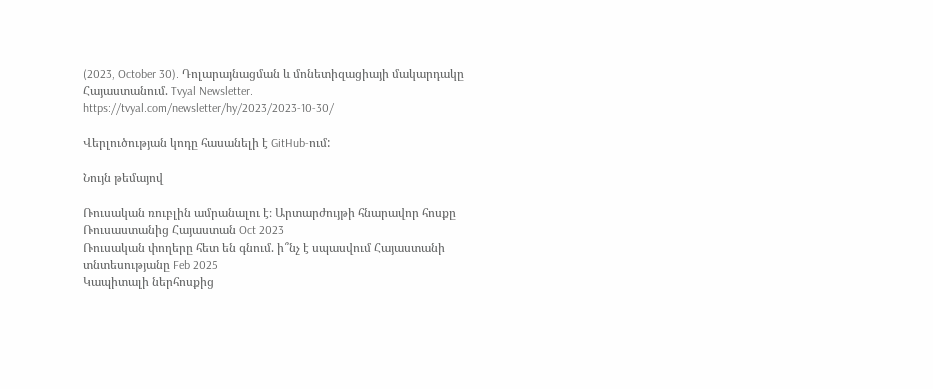(2023, October 30). Դոլարայնացման և մոնետիզացիայի մակարդակը Հայաստանում. Tvyal Newsletter. https://tvyal.com/newsletter/hy/2023/2023-10-30/

Վերլուծության կոդը հասանելի է GitHub-ում:

Նույն թեմայով

Ռուսական ռուբլին ամրանալու է։ Արտարժույթի հնարավոր հոսքը Ռուսաստանից Հայաստան Oct 2023
Ռուսական փողերը հետ են գնում. ի՞նչ է սպասվում Հայաստանի տնտեսությանը Feb 2025
Կապիտալի ներհոսքից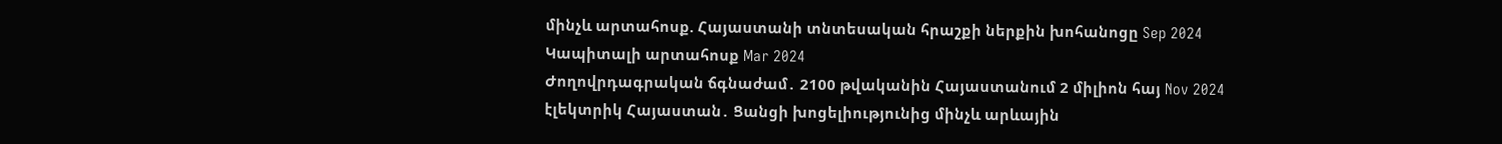մինչև արտահոսք. Հայաստանի տնտեսական հրաշքի ներքին խոհանոցը Sep 2024
Կապիտալի արտահոսք Mar 2024
Ժողովրդագրական ճգնաժամ․ 2100 թվականին Հայաստանում 2 միլիոն հայ Nov 2024
էլեկտրիկ Հայաստան․ Ցանցի խոցելիությունից մինչև արևային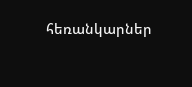հեռանկարներ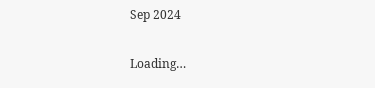Sep 2024

Loading…